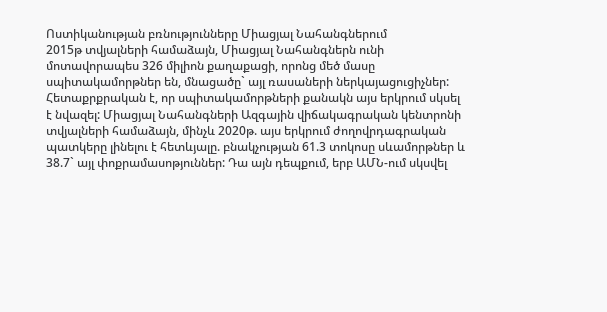Ոստիկանության բռնությունները Միացյալ Նահանգներում
2015թ տվյալների համաձայն, Միացյալ Նահանգներն ունի մոտավորապես 326 միլիոն քաղաքացի, որոնց մեծ մասը սպիտակամորթներ են, մնացածը` այլ ռասաների ներկայացուցիչներ:
Հետաքրքրական է, որ սպիտակամորթների քանակն այս երկրում սկսել է նվազել: Միացյալ Նահանգների Ազգային վիճակագրական կենտրոնի տվյալների համաձայն, մինչև 2020թ. այս երկրում ժողովրդագրական պատկերը լինելու է հետևյալը. բնակչության 61.3 տոկոսը սևամորթներ և 38.7` այլ փոքրամասոթյուններ: Դա այն դեպքում, երբ ԱՄՆ-ում սկսվել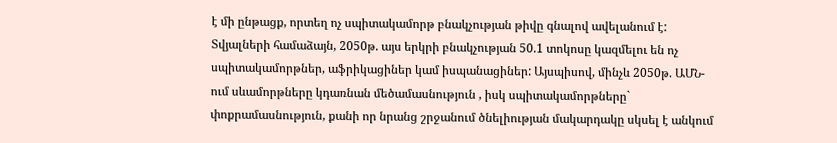է մի ընթացք, որտեղ ոչ սպիտակամորթ բնակչության թիվը գնալով ավելանում է: Տվյալների համաձայն, 2050թ. այս երկրի բնակչության 50.1 տոկոսը կազմելու են ոչ սպիտակամորթներ, աֆրիկացիներ կամ իսպանացիներ: Այսպիսով, մինչև 2050թ. ԱՄՆ-ում սևամորթները կդառնան մեծամասնություն , իսկ սպիտակամորթները` փոքրամասնություն, քանի որ նրանց շրջանում ծնելիության մակարդակը սկսել է անկում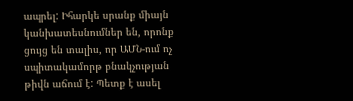ապրել: Իհարկե սրանք միայն կանխատեսնումներ են, որոնք ցույց են տալիս, որ ԱՄՆ-ում ոչ սպիտակամորթ բնակչության թիվն աճում է: Պետք է ասել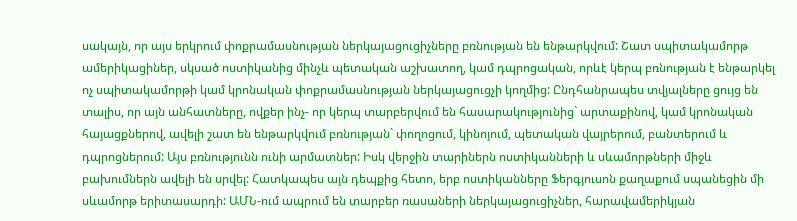սակայն, որ այս երկրում փոքրամասնության ներկայացուցիչները բռնության են ենթարկվում: Շատ սպիտակամորթ ամերիկացիներ, սկսած ոստիկանից մինչև պետական աշխատող, կամ դպրոցական, որևէ կերպ բռնության է ենթարկել ոչ սպիտակամորթի կամ կրոնական փոքրամասնության ներկայացուցչի կողմից: Ընդհանրապես տվյալները ցույց են տալիս, որ այն անհատները, ովքեր ինչ- որ կերպ տարբերվում են հասարակությունից` արտաքինով, կամ կրոնական հայացքներով, ավելի շատ են ենթարկվում բռնության` փողոցում, կինոյում, պետական վայրերում, բանտերում և դպրոցներում: Այս բռնությունն ունի արմատներ: Իսկ վերջին տարիներն ոստիկանների և սևամորթների միջև բախումներն ավելի են սրվել: Հատկապես այն դեպքից հետո, երբ ոստիկանները Ֆերգյուսոն քաղաքում սպանեցին մի սևամորթ երիտասարդի: ԱՄՆ-ում ապրում են տարբեր ռասաների ներկայացուցիչներ, հարավամերիկյան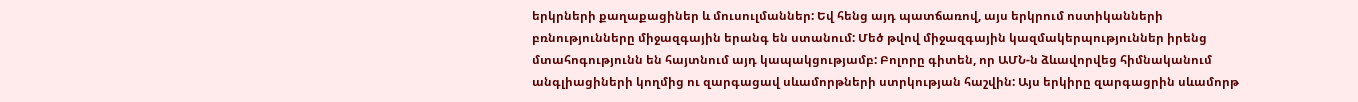երկրների քաղաքացիներ և մուսուլմաններ: Եվ հենց այդ պատճառով, այս երկրում ոստիկանների բռնությունները միջազգային երանգ են ստանում: Մեծ թվով միջազգային կազմակերպություններ իրենց մտահոգությունն են հայտնում այդ կապակցությամբ: Բոլորը գիտեն, որ ԱՄՆ-ն ձևավորվեց հիմնականում անգլիացիների կողմից ու զարգացավ սևամորթների ստրկության հաշվին: Այս երկիրը զարգացրին սևամորթ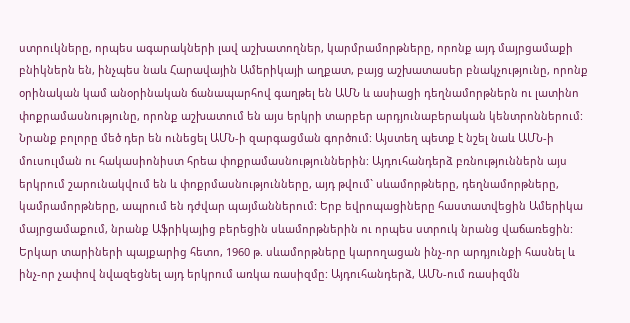ստրուկները, որպես ագարակների լավ աշխատողներ, կարմրամորթները, որոնք այդ մայրցամաքի բնիկներն են, ինչպես նաև Հարավային Ամերիկայի աղքատ, բայց աշխատասեր բնակչությունը, որոնք օրինական կամ անօրինական ճանապարհով գաղթել են ԱՄՆ և ասիացի դեղնամորթներն ու լատինո փոքրամասնությունը, որոնք աշխատում են այս երկրի տարբեր արդյունաբերական կենտրոններում: Նրանք բոլորը մեծ դեր են ունեցել ԱՄՆ-ի զարգացման գործում: Այստեղ պետք է նշել նաև ԱՄՆ-ի մուսուլման ու հակասիոնիստ հրեա փոքրամասնություններին: Այդուհանդերձ բռնություններն այս երկրում շարունակվում են և փոքրմասնությունները, այդ թվում` սևամորթները, դեղնամորթները, կամրամորթները, ապրում են դժվար պայմաններում: Երբ եվրոպացիները հաստատվեցին Ամերիկա մայրցամաքում, նրանք Աֆրիկայից բերեցին սևամորթներին ու որպես ստրուկ նրանց վաճառեցին: Երկար տարիների պայքարից հետո, 1960 թ. սևամորթները կարողացան ինչ-որ արդյունքի հասնել և ինչ-որ չափով նվազեցնել այդ երկրում առկա ռասիզմը: Այդուհանդերձ, ԱՄՆ-ում ռասիզմն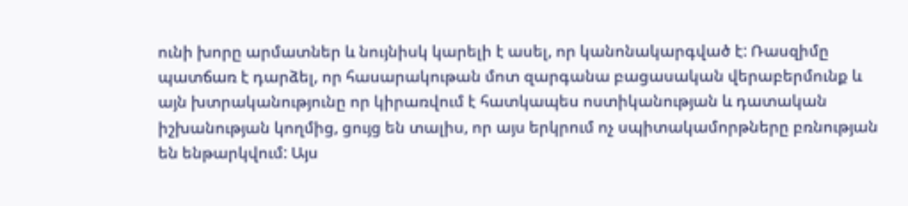ունի խորը արմատներ և նույնիսկ կարելի է ասել, որ կանոնակարգված է: Ռասզիմը պատճառ է դարձել, որ հասարակութան մոտ զարգանա բացասական վերաբերմունք և այն խտրականությունը որ կիրառվում է հատկապես ոստիկանության և դատական իշխանության կողմից, ցույց են տալիս, որ այս երկրում ոչ սպիտակամորթները բռնության են ենթարկվում: Այս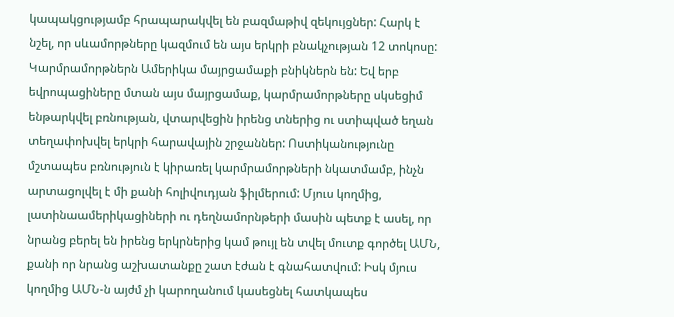կապակցությամբ հրապարակվել են բազմաթիվ զեկույցներ: Հարկ է նշել, որ սևամորթները կազմում են այս երկրի բնակչության 12 տոկոսը: Կարմրամորթներն Ամերիկա մայրցամաքի բնիկներն են: Եվ երբ եվրոպացիները մտան այս մայրցամաք, կարմրամորթները սկսեցիմ ենթարկվել բռնության, վտարվեցին իրենց տներից ու ստիպված եղան տեղափոխվել երկրի հարավային շրջաններ: Ոստիկանությունը մշտապես բռնություն է կիրառել կարմրամորթների նկատմամբ, ինչն արտացոլվել է մի քանի հոլիվուդյան ֆիլմերում: Մյուս կողմից, լատինաամերիկացիների ու դեղնամորնթերի մասին պետք է ասել, որ նրանց բերել են իրենց երկրներից կամ թույլ են տվել մուտք գործել ԱՄՆ, քանի որ նրանց աշխատանքը շատ էժան է գնահատվում: Իսկ մյուս կողմից ԱՄՆ-ն այժմ չի կարողանում կասեցնել հատկապես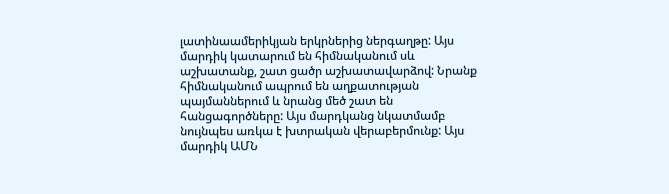լատինաամերիկյան երկրներից ներգաղթը: Այս մարդիկ կատարում են հիմնականում սև աշխատանք, շատ ցածր աշխատավարձով: Նրանք հիմնականում ապրում են աղքատության պայմաններում և նրանց մեծ շատ են հանցագործները: Այս մարդկանց նկատմամբ նույնպես առկա է խտրական վերաբերմունք: Այս մարդիկ ԱՄՆ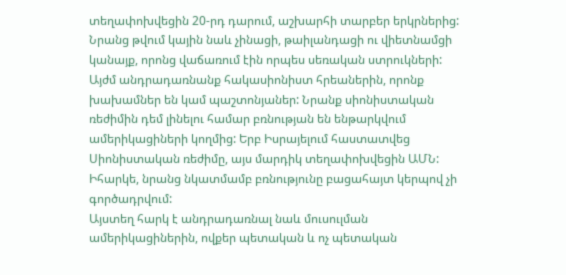տեղափոխվեցին 20-րդ դարում, աշխարհի տարբեր երկրներից: Նրանց թվում կային նաև չինացի, թաիլանդացի ու վիետնամցի կանայք, որոնց վաճառում էին որպես սեռական ստրուկների: Այժմ անդրադառնանք հակասիոնիստ հրեաներին, որոնք խախամներ են կամ պաշտոնյաներ: Նրանք սիոնիստական ռեժիմին դեմ լինելու համար բռնության են ենթարկվում ամերիկացիների կողմից: Երբ Իսրայելում հաստատվեց Սիոնիստական ռեժիմը, այս մարդիկ տեղափոխվեցին ԱՄՆ: Իհարկե, նրանց նկատմամբ բռնությունը բացահայտ կերպով չի գործադրվում:
Այստեղ հարկ է անդրադառնալ նաև մուսուլման ամերիկացիներին, ովքեր պետական և ոչ պետական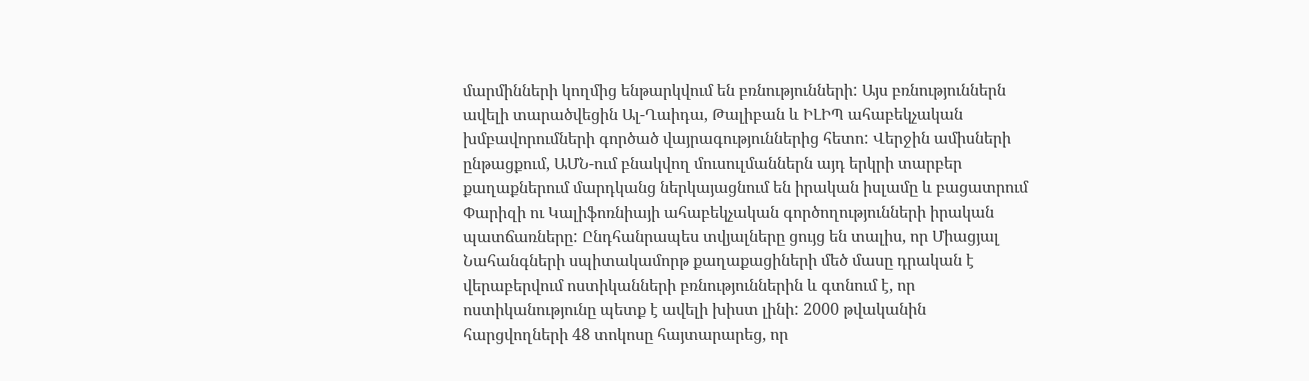մարմինների կողմից ենթարկվում են բռնությունների: Այս բռնություններն ավելի տարածվեցին Ալ-Ղաիդա, Թալիբան և ԻԼԻՊ ահաբեկչական խմբավորումների գործած վայրագություններից հետո: Վերջին ամիսների ընթացքում, ԱՄՆ-ում բնակվող մուսուլմաններն այդ երկրի տարբեր քաղաքներում մարդկանց ներկայացնում են իրական իսլամը և բացատրում Փարիզի ու Կալիֆոռնիայի ահաբեկչական գործողությունների իրական պատճառները: Ընդհանրապես տվյալները ցույց են տալիս, որ Միացյալ Նահանգների սպիտակամորթ քաղաքացիների մեծ մասը դրական է վերաբերվում ոստիկանների բռնություններին և գտնում է, որ ոստիկանությունը պետք է ավելի խիստ լինի: 2000 թվականին հարցվողների 48 տոկոսը հայտարարեց, որ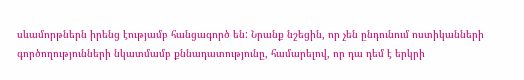սևամորթներն իրենց էությամբ հանցագործ են: Նրանք նշեցին, որ չեն ընդունում ոստիկանների գործողությունների նկատմամբ քննադատությունը, համարելով, որ դա դեմ է երկրի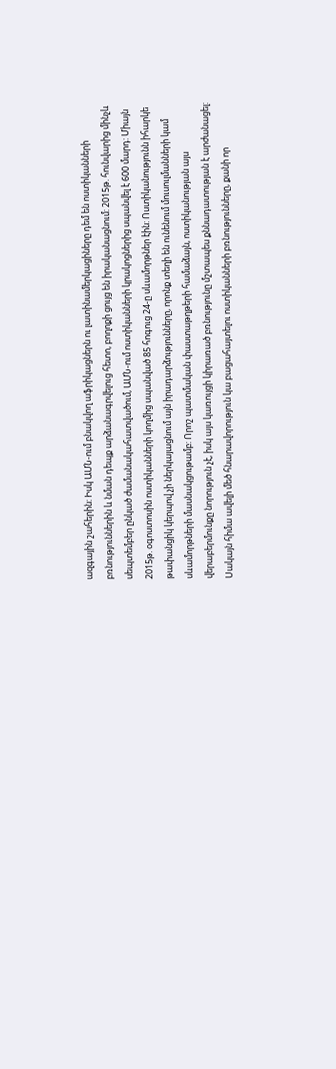ազգային շահերին: Իսկ ԱՄՆ-ում բնակվող աֆրիկացներն ու լատինամերկացիները դեմ են ոստիկանների բռնություններին և նման դեպք արձանագրվելուց հետո, բողոքի ցույց են իրականացնում: 2015թ. հունվարից մինչև սեպտեմբեր ընկած ժամանակահատվածում, ԱՄՆ-ում ոստիկանների կրակոցներից սպանվել է 600 մարդ: Միայն 2015թ. օգոստոսին ոստիկանների կողմից սպանված 85 հոգուց 24-ը սևամորթներ էին: Ոստիկանությունն իհարկե թափանցիկ կերպով չի ներկայացնում այն իրադարձությունները, որոնք տեղի են ունենում մուսուլմանների կամ սևամորթների մասնակցութամբ: Որոշ պատմական փաստաթղթերի համաձայն, ոստիկանության այս վերաբերմունքը նորություն չէ, իսկ այս կառույցի կիրառած բռնությունը մշտապես քննադատության է արժանացել: Սակայն հիմա ավելի մեծ հնարավորություն կա բացահայտելու ոստիկանների բռնությունները, քանի որ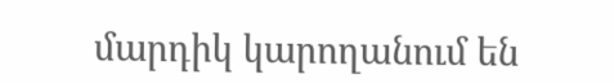մարդիկ կարողանում են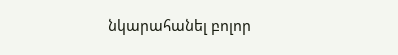նկարահանել բոլոր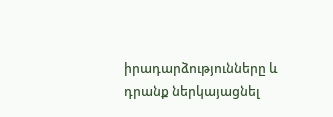իրադարձությունները և դրանք ներկայացնել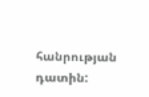հանրության դատին: